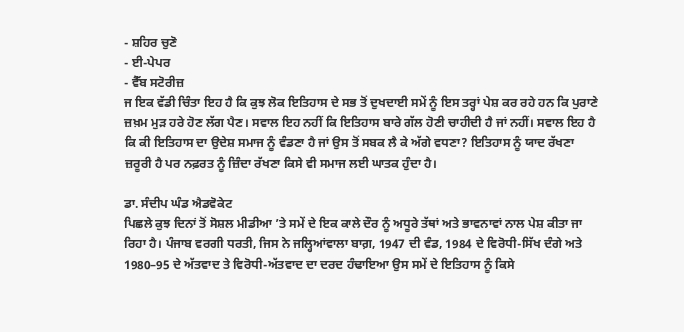- ਸ਼ਹਿਰ ਚੁਣੋ
- ਈ-ਪੇਪਰ
- ਵੈੱਬ ਸਟੋਰੀਜ਼
ਜ ਇਕ ਵੱਡੀ ਚਿੰਤਾ ਇਹ ਹੈ ਕਿ ਕੁਝ ਲੋਕ ਇਤਿਹਾਸ ਦੇ ਸਭ ਤੋਂ ਦੁਖਦਾਈ ਸਮੇਂ ਨੂੰ ਇਸ ਤਰ੍ਹਾਂ ਪੇਸ਼ ਕਰ ਰਹੇ ਹਨ ਕਿ ਪੁਰਾਣੇ ਜ਼ਖ਼ਮ ਮੁੜ ਹਰੇ ਹੋਣ ਲੱਗ ਪੈਣ। ਸਵਾਲ ਇਹ ਨਹੀਂ ਕਿ ਇਤਿਹਾਸ ਬਾਰੇ ਗੱਲ ਹੋਣੀ ਚਾਹੀਦੀ ਹੈ ਜਾਂ ਨਹੀਂ। ਸਵਾਲ ਇਹ ਹੈ ਕਿ ਕੀ ਇਤਿਹਾਸ ਦਾ ਉਦੇਸ਼ ਸਮਾਜ ਨੂੰ ਵੰਡਣਾ ਹੈ ਜਾਂ ਉਸ ਤੋਂ ਸਬਕ ਲੈ ਕੇ ਅੱਗੇ ਵਧਣਾ? ਇਤਿਹਾਸ ਨੂੰ ਯਾਦ ਰੱਖਣਾ ਜ਼ਰੂਰੀ ਹੈ ਪਰ ਨਫ਼ਰਤ ਨੂੰ ਜ਼ਿੰਦਾ ਰੱਖਣਾ ਕਿਸੇ ਵੀ ਸਮਾਜ ਲਈ ਘਾਤਕ ਹੁੰਦਾ ਹੈ।

ਡਾ. ਸੰਦੀਪ ਘੰਡ ਐਡਵੋਕੇਟ
ਪਿਛਲੇ ਕੁਝ ਦਿਨਾਂ ਤੋਂ ਸੋਸ਼ਲ ਮੀਡੀਆ ’ਤੇ ਸਮੇਂ ਦੇ ਇਕ ਕਾਲੇ ਦੌਰ ਨੂੰ ਅਧੂਰੇ ਤੱਥਾਂ ਅਤੇ ਭਾਵਨਾਵਾਂ ਨਾਲ ਪੇਸ਼ ਕੀਤਾ ਜਾ ਰਿਹਾ ਹੈ। ਪੰਜਾਬ ਵਰਗੀ ਧਰਤੀ, ਜਿਸ ਨੇ ਜਲ੍ਹਿਆਂਵਾਲਾ ਬਾਗ਼, 1947 ਦੀ ਵੰਡ, 1984 ਦੇ ਵਿਰੋਧੀ-ਸਿੱਖ ਦੰਗੇ ਅਤੇ 1980–95 ਦੇ ਅੱਤਵਾਦ ਤੇ ਵਿਰੋਧੀ-ਅੱਤਵਾਦ ਦਾ ਦਰਦ ਹੰਢਾਇਆ ਉਸ ਸਮੇਂ ਦੇ ਇਤਿਹਾਸ ਨੂੰ ਕਿਸੇ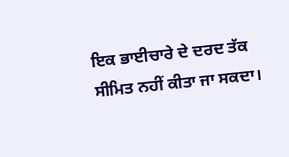ਇਕ ਭਾਈਚਾਰੇ ਦੇ ਦਰਦ ਤੱਕ ਸੀਮਿਤ ਨਹੀਂ ਕੀਤਾ ਜਾ ਸਕਦਾ।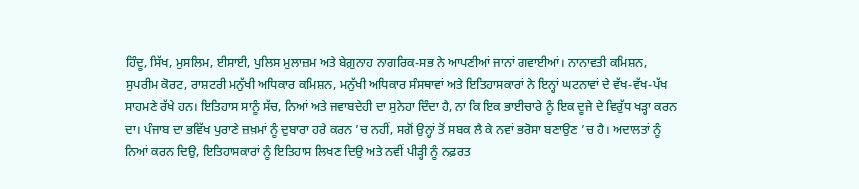ਹਿੰਦੂ, ਸਿੱਖ, ਮੁਸਲਿਮ, ਈਸਾਈ, ਪੁਲਿਸ ਮੁਲਾਜ਼ਮ ਅਤੇ ਬੇਗ਼ੁਨਾਹ ਨਾਗਰਿਕ-ਸਭ ਨੇ ਆਪਣੀਆਂ ਜਾਨਾਂ ਗਵਾਈਆਂ। ਨਾਨਾਵਤੀ ਕਮਿਸ਼ਨ, ਸੁਪਰੀਮ ਕੋਰਟ, ਰਾਸ਼ਟਰੀ ਮਨੁੱਖੀ ਅਧਿਕਾਰ ਕਮਿਸ਼ਨ, ਮਨੁੱਖੀ ਅਧਿਕਾਰ ਸੰਸਥਾਵਾਂ ਅਤੇ ਇਤਿਹਾਸਕਾਰਾਂ ਨੇ ਇਨ੍ਹਾਂ ਘਟਨਾਵਾਂ ਦੇ ਵੱਖ-ਵੱਖ-ਪੱਖ ਸਾਹਮਣੇ ਰੱਖੇ ਹਨ। ਇਤਿਹਾਸ ਸਾਨੂੰ ਸੱਚ, ਨਿਆਂ ਅਤੇ ਜਵਾਬਦੇਹੀ ਦਾ ਸੁਨੇਹਾ ਦਿੰਦਾ ਹੈ, ਨਾ ਕਿ ਇਕ ਭਾਈਚਾਰੇ ਨੂੰ ਇਕ ਦੂਜੇ ਦੇ ਵਿਰੁੱਧ ਖੜ੍ਹਾ ਕਰਨ ਦਾ। ਪੰਜਾਬ ਦਾ ਭਵਿੱਖ ਪੁਰਾਣੇ ਜ਼ਖ਼ਮਾਂ ਨੂੰ ਦੁਬਾਰਾ ਹਰੇ ਕਰਨ ’ਚ ਨਹੀਂ, ਸਗੋਂ ਉਨ੍ਹਾਂ ਤੋਂ ਸਬਕ ਲੈ ਕੇ ਨਵਾਂ ਭਰੋਸਾ ਬਣਾਉਣ ’ਚ ਹੈ। ਅਦਾਲਤਾਂ ਨੂੰ ਨਿਆਂ ਕਰਨ ਦਿਉ, ਇਤਿਹਾਸਕਾਰਾਂ ਨੂੰ ਇਤਿਹਾਸ ਲਿਖਣ ਦਿਉ ਅਤੇ ਨਵੀਂ ਪੀੜ੍ਹੀ ਨੂੰ ਨਫ਼ਰਤ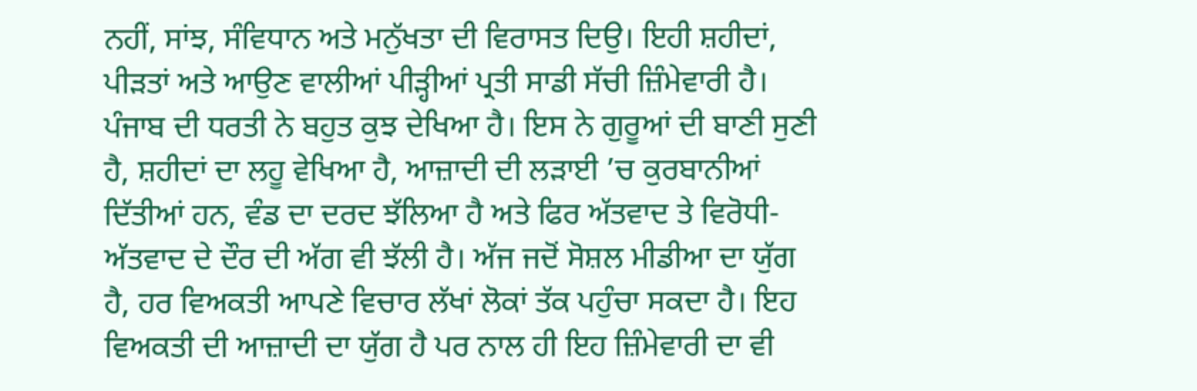ਨਹੀਂ, ਸਾਂਝ, ਸੰਵਿਧਾਨ ਅਤੇ ਮਨੁੱਖਤਾ ਦੀ ਵਿਰਾਸਤ ਦਿਉ। ਇਹੀ ਸ਼ਹੀਦਾਂ, ਪੀੜਤਾਂ ਅਤੇ ਆਉਣ ਵਾਲੀਆਂ ਪੀੜ੍ਹੀਆਂ ਪ੍ਰਤੀ ਸਾਡੀ ਸੱਚੀ ਜ਼ਿੰਮੇਵਾਰੀ ਹੈ। ਪੰਜਾਬ ਦੀ ਧਰਤੀ ਨੇ ਬਹੁਤ ਕੁਝ ਦੇਖਿਆ ਹੈ। ਇਸ ਨੇ ਗੁਰੂਆਂ ਦੀ ਬਾਣੀ ਸੁਣੀ ਹੈ, ਸ਼ਹੀਦਾਂ ਦਾ ਲਹੂ ਵੇਖਿਆ ਹੈ, ਆਜ਼ਾਦੀ ਦੀ ਲੜਾਈ ’ਚ ਕੁਰਬਾਨੀਆਂ ਦਿੱਤੀਆਂ ਹਨ, ਵੰਡ ਦਾ ਦਰਦ ਝੱਲਿਆ ਹੈ ਅਤੇ ਫਿਰ ਅੱਤਵਾਦ ਤੇ ਵਿਰੋਧੀ-ਅੱਤਵਾਦ ਦੇ ਦੌਰ ਦੀ ਅੱਗ ਵੀ ਝੱਲੀ ਹੈ। ਅੱਜ ਜਦੋਂ ਸੋਸ਼ਲ ਮੀਡੀਆ ਦਾ ਯੁੱਗ ਹੈ, ਹਰ ਵਿਅਕਤੀ ਆਪਣੇ ਵਿਚਾਰ ਲੱਖਾਂ ਲੋਕਾਂ ਤੱਕ ਪਹੁੰਚਾ ਸਕਦਾ ਹੈ। ਇਹ ਵਿਅਕਤੀ ਦੀ ਆਜ਼ਾਦੀ ਦਾ ਯੁੱਗ ਹੈ ਪਰ ਨਾਲ ਹੀ ਇਹ ਜ਼ਿੰਮੇਵਾਰੀ ਦਾ ਵੀ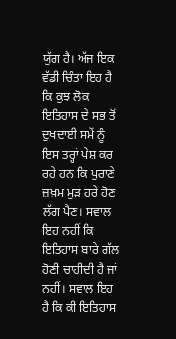ਯੁੱਗ ਹੈ। ਅੱਜ ਇਕ ਵੱਡੀ ਚਿੰਤਾ ਇਹ ਹੈ ਕਿ ਕੁਝ ਲੋਕ ਇਤਿਹਾਸ ਦੇ ਸਭ ਤੋਂ ਦੁਖਦਾਈ ਸਮੇਂ ਨੂੰ ਇਸ ਤਰ੍ਹਾਂ ਪੇਸ਼ ਕਰ ਰਹੇ ਹਨ ਕਿ ਪੁਰਾਣੇ ਜ਼ਖ਼ਮ ਮੁੜ ਹਰੇ ਹੋਣ ਲੱਗ ਪੈਣ। ਸਵਾਲ ਇਹ ਨਹੀਂ ਕਿ ਇਤਿਹਾਸ ਬਾਰੇ ਗੱਲ ਹੋਣੀ ਚਾਹੀਦੀ ਹੈ ਜਾਂ ਨਹੀਂ। ਸਵਾਲ ਇਹ ਹੈ ਕਿ ਕੀ ਇਤਿਹਾਸ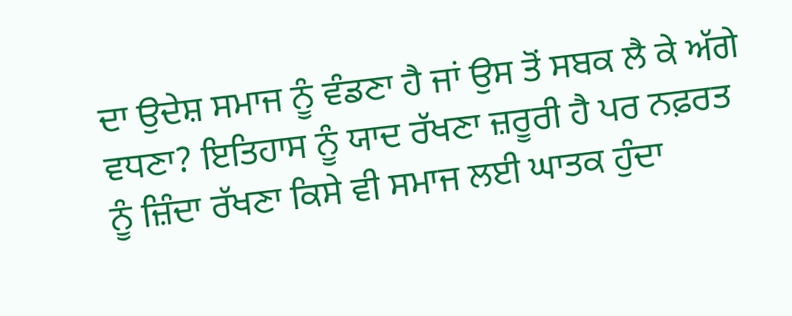ਦਾ ਉਦੇਸ਼ ਸਮਾਜ ਨੂੰ ਵੰਡਣਾ ਹੈ ਜਾਂ ਉਸ ਤੋਂ ਸਬਕ ਲੈ ਕੇ ਅੱਗੇ ਵਧਣਾ? ਇਤਿਹਾਸ ਨੂੰ ਯਾਦ ਰੱਖਣਾ ਜ਼ਰੂਰੀ ਹੈ ਪਰ ਨਫ਼ਰਤ ਨੂੰ ਜ਼ਿੰਦਾ ਰੱਖਣਾ ਕਿਸੇ ਵੀ ਸਮਾਜ ਲਈ ਘਾਤਕ ਹੁੰਦਾ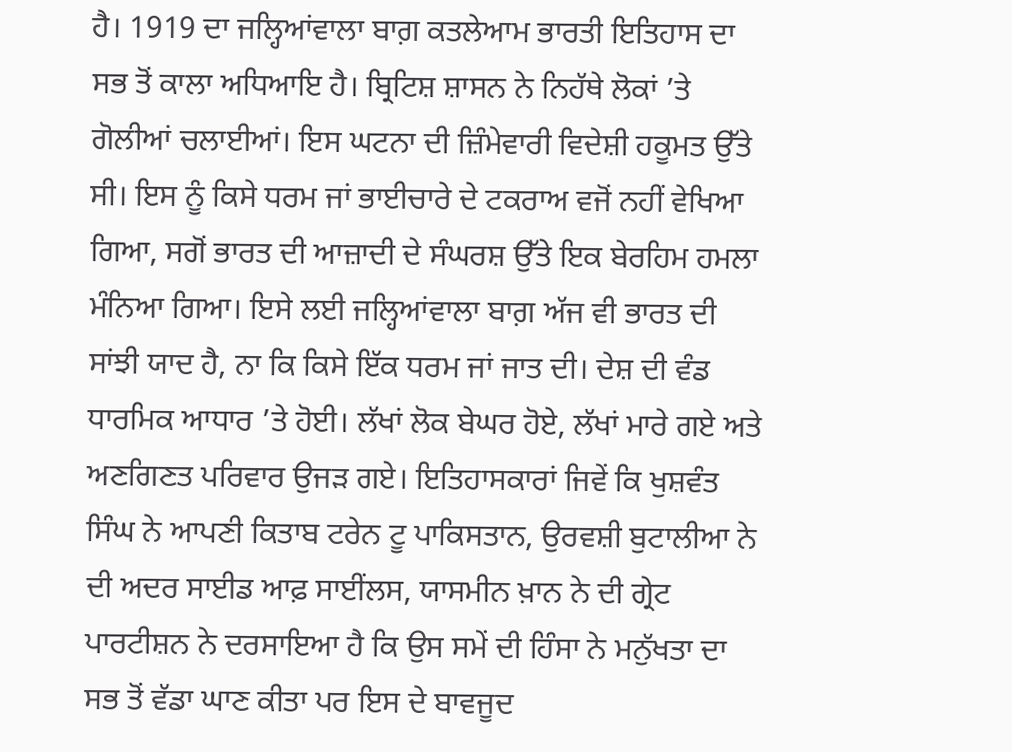ਹੈ। 1919 ਦਾ ਜਲ੍ਹਿਆਂਵਾਲਾ ਬਾਗ਼ ਕਤਲੇਆਮ ਭਾਰਤੀ ਇਤਿਹਾਸ ਦਾ ਸਭ ਤੋਂ ਕਾਲਾ ਅਧਿਆਇ ਹੈ। ਬ੍ਰਿਟਿਸ਼ ਸ਼ਾਸਨ ਨੇ ਨਿਹੱਥੇ ਲੋਕਾਂ ’ਤੇ ਗੋਲੀਆਂ ਚਲਾਈਆਂ। ਇਸ ਘਟਨਾ ਦੀ ਜ਼ਿੰਮੇਵਾਰੀ ਵਿਦੇਸ਼ੀ ਹਕੂਮਤ ਉੱਤੇ ਸੀ। ਇਸ ਨੂੰ ਕਿਸੇ ਧਰਮ ਜਾਂ ਭਾਈਚਾਰੇ ਦੇ ਟਕਰਾਅ ਵਜੋਂ ਨਹੀਂ ਵੇਖਿਆ ਗਿਆ, ਸਗੋਂ ਭਾਰਤ ਦੀ ਆਜ਼ਾਦੀ ਦੇ ਸੰਘਰਸ਼ ਉੱਤੇ ਇਕ ਬੇਰਹਿਮ ਹਮਲਾ ਮੰਨਿਆ ਗਿਆ। ਇਸੇ ਲਈ ਜਲ੍ਹਿਆਂਵਾਲਾ ਬਾਗ਼ ਅੱਜ ਵੀ ਭਾਰਤ ਦੀ ਸਾਂਝੀ ਯਾਦ ਹੈ, ਨਾ ਕਿ ਕਿਸੇ ਇੱਕ ਧਰਮ ਜਾਂ ਜਾਤ ਦੀ। ਦੇਸ਼ ਦੀ ਵੰਡ ਧਾਰਮਿਕ ਆਧਾਰ ’ਤੇ ਹੋਈ। ਲੱਖਾਂ ਲੋਕ ਬੇਘਰ ਹੋਏ, ਲੱਖਾਂ ਮਾਰੇ ਗਏ ਅਤੇ ਅਣਗਿਣਤ ਪਰਿਵਾਰ ਉਜੜ ਗਏ। ਇਤਿਹਾਸਕਾਰਾਂ ਜਿਵੇਂ ਕਿ ਖੁਸ਼ਵੰਤ ਸਿੰਘ ਨੇ ਆਪਣੀ ਕਿਤਾਬ ਟਰੇਨ ਟੂ ਪਾਕਿਸਤਾਨ, ਉਰਵਸ਼ੀ ਬੁਟਾਲੀਆ ਨੇ ਦੀ ਅਦਰ ਸਾਈਡ ਆਫ਼ ਸਾਈਂਲਸ, ਯਾਸਮੀਨ ਖ਼ਾਨ ਨੇ ਦੀ ਗ੍ਰੇਟ ਪਾਰਟੀਸ਼ਨ ਨੇ ਦਰਸਾਇਆ ਹੈ ਕਿ ਉਸ ਸਮੇਂ ਦੀ ਹਿੰਸਾ ਨੇ ਮਨੁੱਖਤਾ ਦਾ ਸਭ ਤੋਂ ਵੱਡਾ ਘਾਣ ਕੀਤਾ ਪਰ ਇਸ ਦੇ ਬਾਵਜੂਦ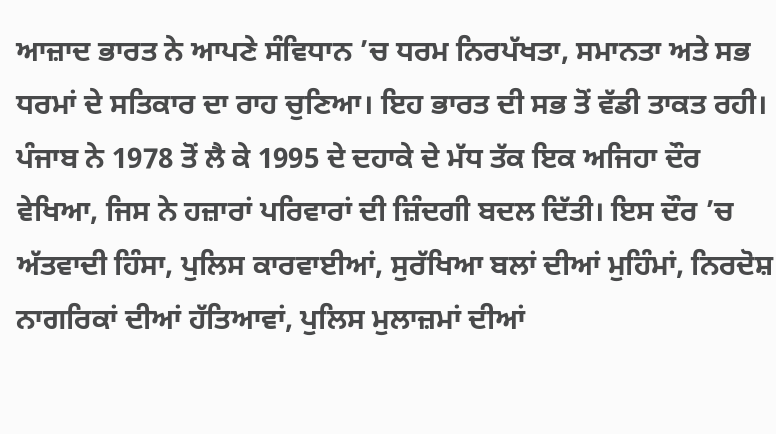ਆਜ਼ਾਦ ਭਾਰਤ ਨੇ ਆਪਣੇ ਸੰਵਿਧਾਨ ’ਚ ਧਰਮ ਨਿਰਪੱਖਤਾ, ਸਮਾਨਤਾ ਅਤੇ ਸਭ ਧਰਮਾਂ ਦੇ ਸਤਿਕਾਰ ਦਾ ਰਾਹ ਚੁਣਿਆ। ਇਹ ਭਾਰਤ ਦੀ ਸਭ ਤੋਂ ਵੱਡੀ ਤਾਕਤ ਰਹੀ। ਪੰਜਾਬ ਨੇ 1978 ਤੋਂ ਲੈ ਕੇ 1995 ਦੇ ਦਹਾਕੇ ਦੇ ਮੱਧ ਤੱਕ ਇਕ ਅਜਿਹਾ ਦੌਰ ਵੇਖਿਆ, ਜਿਸ ਨੇ ਹਜ਼ਾਰਾਂ ਪਰਿਵਾਰਾਂ ਦੀ ਜ਼ਿੰਦਗੀ ਬਦਲ ਦਿੱਤੀ। ਇਸ ਦੌਰ ’ਚ ਅੱਤਵਾਦੀ ਹਿੰਸਾ, ਪੁਲਿਸ ਕਾਰਵਾਈਆਂ, ਸੁਰੱਖਿਆ ਬਲਾਂ ਦੀਆਂ ਮੁਹਿੰਮਾਂ, ਨਿਰਦੋਸ਼ ਨਾਗਰਿਕਾਂ ਦੀਆਂ ਹੱਤਿਆਵਾਂ, ਪੁਲਿਸ ਮੁਲਾਜ਼ਮਾਂ ਦੀਆਂ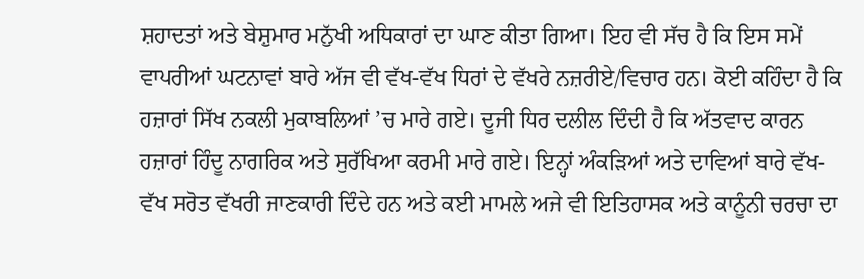ਸ਼ਹਾਦਤਾਂ ਅਤੇ ਬੇਸ਼ੁਮਾਰ ਮਨੁੱਖੀ ਅਧਿਕਾਰਾਂ ਦਾ ਘਾਣ ਕੀਤਾ ਗਿਆ। ਇਹ ਵੀ ਸੱਚ ਹੈ ਕਿ ਇਸ ਸਮੇਂ ਵਾਪਰੀਆਂ ਘਟਨਾਵਾਂ ਬਾਰੇ ਅੱਜ ਵੀ ਵੱਖ-ਵੱਖ ਧਿਰਾਂ ਦੇ ਵੱਖਰੇ ਨਜ਼ਰੀਏ/ਵਿਚਾਰ ਹਨ। ਕੋਈ ਕਹਿੰਦਾ ਹੈ ਕਿ ਹਜ਼ਾਰਾਂ ਸਿੱਖ ਨਕਲੀ ਮੁਕਾਬਲਿਆਂ ’ਚ ਮਾਰੇ ਗਏ। ਦੂਜੀ ਧਿਰ ਦਲੀਲ ਦਿੰਦੀ ਹੈ ਕਿ ਅੱਤਵਾਦ ਕਾਰਨ ਹਜ਼ਾਰਾਂ ਹਿੰਦੂ ਨਾਗਰਿਕ ਅਤੇ ਸੁਰੱਖਿਆ ਕਰਮੀ ਮਾਰੇ ਗਏ। ਇਨ੍ਹਾਂ ਅੰਕੜਿਆਂ ਅਤੇ ਦਾਵਿਆਂ ਬਾਰੇ ਵੱਖ-ਵੱਖ ਸਰੋਤ ਵੱਖਰੀ ਜਾਣਕਾਰੀ ਦਿੰਦੇ ਹਨ ਅਤੇ ਕਈ ਮਾਮਲੇ ਅਜੇ ਵੀ ਇਤਿਹਾਸਕ ਅਤੇ ਕਾਨੂੰਨੀ ਚਰਚਾ ਦਾ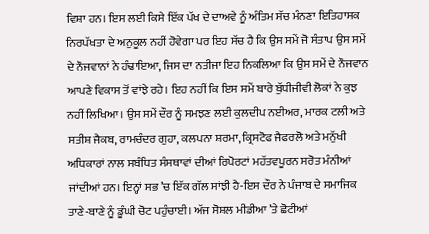ਵਿਸ਼ਾ ਹਨ। ਇਸ ਲਈ ਕਿਸੇ ਇੱਕ ਪੱਖ ਦੇ ਦਾਅਵੇ ਨੂੰ ਅੰਤਿਮ ਸੱਚ ਮੰਨਣਾ ਇਤਿਹਾਸਕ ਨਿਰਪੱਖਤਾ ਦੇ ਅਨੁਕੂਲ ਨਹੀਂ ਹੋਵੇਗਾ ਪਰ ਇਹ ਸੱਚ ਹੈ ਕਿ ਉਸ ਸਮੇਂ ਜੋ ਸੰਤਾਪ ਉਸ ਸਮੇਂ ਦੇ ਨੌਜਵਾਨਾਂ ਨੇ ਹੰਢਾਇਆ, ਜਿਸ ਦਾ ਨਤੀਜਾ ਇਹ ਨਿਕਲਿਆ ਕਿ ਉਸ ਸਮੇਂ ਦੇ ਨੌਜਵਾਨ ਆਪਣੇ ਵਿਕਾਸ ਤੋਂ ਵਾਂਝੇ ਰਹੇ। ਇਹ ਨਹੀਂ ਕਿ ਇਸ ਸਮੇਂ ਬਾਰੇ ਬੁੱਧੀਜੀਵੀ ਲੋਕਾਂ ਨੇ ਕੁਝ ਨਹੀਂ ਲਿਖਿਆ। ਉਸ ਸਮੇਂ ਦੌਰ ਨੂੰ ਸਮਝਣ ਲਈ ਕੁਲਦੀਪ ਨਈਅਰ, ਮਾਰਕ ਟਲੀ ਅਤੇ ਸਤੀਸ਼ ਜੈਕਬ, ਰਾਮਚੰਦਰ ਗੁਹਾ, ਕਲਪਨਾ ਸ਼ਰਮਾ, ਕ੍ਰਿਸਟੋਫ ਜੈਫਰਲੋ ਅਤੇ ਮਨੁੱਖੀ ਅਧਿਕਾਰਾਂ ਨਾਲ ਸਬੰਧਿਤ ਸੰਸਥਾਵਾਂ ਦੀਆਂ ਰਿਪੋਰਟਾਂ ਮਹੱਤਵਪੂਰਨ ਸਰੋਤ ਮੰਨੀਆਂ ਜਾਂਦੀਆਂ ਹਨ। ਇਨ੍ਹਾਂ ਸਭ ’ਚ ਇੱਕ ਗੱਲ ਸਾਂਝੀ ਹੈ-ਇਸ ਦੌਰ ਨੇ ਪੰਜਾਬ ਦੇ ਸਮਾਜਿਕ ਤਾਣੇ-ਬਾਣੇ ਨੂੰ ਡੂੰਘੀ ਚੋਟ ਪਹੁੰਚਾਈ। ਅੱਜ ਸੋਸ਼ਲ ਮੀਡੀਆ ’ਤੇ ਛੋਟੀਆਂ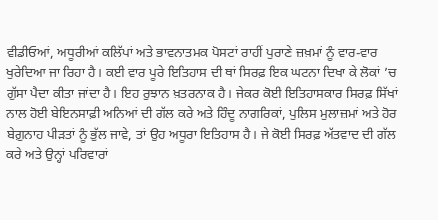ਵੀਡੀਓਆਂ, ਅਧੂਰੀਆਂ ਕਲਿੱਪਾਂ ਅਤੇ ਭਾਵਨਾਤਮਕ ਪੋਸਟਾਂ ਰਾਹੀਂ ਪੁਰਾਣੇ ਜ਼ਖ਼ਮਾਂ ਨੂੰ ਵਾਰ-ਵਾਰ ਖੁਰੇਦਿਆ ਜਾ ਰਿਹਾ ਹੈ। ਕਈ ਵਾਰ ਪੂਰੇ ਇਤਿਹਾਸ ਦੀ ਥਾਂ ਸਿਰਫ਼ ਇਕ ਘਟਨਾ ਦਿਖਾ ਕੇ ਲੋਕਾਂ ’ਚ ਗੁੱਸਾ ਪੈਦਾ ਕੀਤਾ ਜਾਂਦਾ ਹੈ। ਇਹ ਰੁਝਾਨ ਖ਼ਤਰਨਾਕ ਹੈ। ਜੇਕਰ ਕੋਈ ਇਤਿਹਾਸਕਾਰ ਸਿਰਫ਼ ਸਿੱਖਾਂ ਨਾਲ ਹੋਈ ਬੇਇਨਸਾਫ਼ੀ ਅਨਿਆਂ ਦੀ ਗੱਲ ਕਰੇ ਅਤੇ ਹਿੰਦੂ ਨਾਗਰਿਕਾਂ, ਪੁਲਿਸ ਮੁਲਾਜ਼ਮਾਂ ਅਤੇ ਹੋਰ ਬੇਗ਼ੁਨਾਹ ਪੀੜਤਾਂ ਨੂੰ ਭੁੱਲ ਜਾਵੇ, ਤਾਂ ਉਹ ਅਧੂਰਾ ਇਤਿਹਾਸ ਹੈ। ਜੇ ਕੋਈ ਸਿਰਫ਼ ਅੱਤਵਾਦ ਦੀ ਗੱਲ ਕਰੇ ਅਤੇ ਉਨ੍ਹਾਂ ਪਰਿਵਾਰਾਂ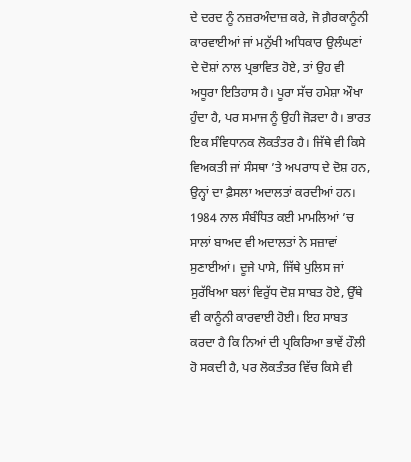ਦੇ ਦਰਦ ਨੂੰ ਨਜ਼ਰਅੰਦਾਜ਼ ਕਰੇ, ਜੋ ਗ਼ੈਰਕਾਨੂੰਨੀ ਕਾਰਵਾਈਆਂ ਜਾਂ ਮਨੁੱਖੀ ਅਧਿਕਾਰ ਉਲੰਘਣਾਂ ਦੇ ਦੋਸ਼ਾਂ ਨਾਲ ਪ੍ਰਭਾਵਿਤ ਹੋਏ, ਤਾਂ ਉਹ ਵੀ ਅਧੂਰਾ ਇਤਿਹਾਸ ਹੈ। ਪੂਰਾ ਸੱਚ ਹਮੇਸ਼ਾ ਔਖਾ ਹੁੰਦਾ ਹੈ, ਪਰ ਸਮਾਜ ਨੂੰ ਉਹੀ ਜੋੜਦਾ ਹੈ। ਭਾਰਤ ਇਕ ਸੰਵਿਧਾਨਕ ਲੋਕਤੰਤਰ ਹੈ। ਜਿੱਥੇ ਵੀ ਕਿਸੇ ਵਿਅਕਤੀ ਜਾਂ ਸੰਸਥਾ ’ਤੇ ਅਪਰਾਧ ਦੇ ਦੋਸ਼ ਹਨ, ਉਨ੍ਹਾਂ ਦਾ ਫ਼ੈਸਲਾ ਅਦਾਲਤਾਂ ਕਰਦੀਆਂ ਹਨ। 1984 ਨਾਲ ਸੰਬੰਧਿਤ ਕਈ ਮਾਮਲਿਆਂ ’ਚ ਸਾਲਾਂ ਬਾਅਦ ਵੀ ਅਦਾਲਤਾਂ ਨੇ ਸਜ਼ਾਵਾਂ ਸੁਣਾਈਆਂ। ਦੂਜੇ ਪਾਸੇ, ਜਿੱਥੇ ਪੁਲਿਸ ਜਾਂ ਸੁਰੱਖਿਆ ਬਲਾਂ ਵਿਰੁੱਧ ਦੋਸ਼ ਸਾਬਤ ਹੋਏ, ਉੱਥੇ ਵੀ ਕਾਨੂੰਨੀ ਕਾਰਵਾਈ ਹੋਈ। ਇਹ ਸਾਬਤ ਕਰਦਾ ਹੈ ਕਿ ਨਿਆਂ ਦੀ ਪ੍ਰਕਿਰਿਆ ਭਾਵੇਂ ਹੌਲੀ ਹੋ ਸਕਦੀ ਹੈ, ਪਰ ਲੋਕਤੰਤਰ ਵਿੱਚ ਕਿਸੇ ਵੀ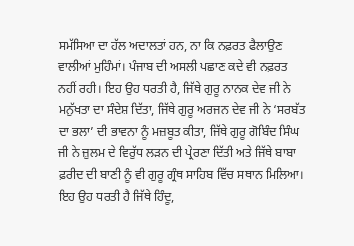ਸਮੱਸਿਆ ਦਾ ਹੱਲ ਅਦਾਲਤਾਂ ਹਨ, ਨਾ ਕਿ ਨਫ਼ਰਤ ਫੈਲਾਉਣ ਵਾਲੀਆਂ ਮੁਹਿੰਮਾਂ। ਪੰਜਾਬ ਦੀ ਅਸਲੀ ਪਛਾਣ ਕਦੇ ਵੀ ਨਫ਼ਰਤ ਨਹੀਂ ਰਹੀ। ਇਹ ਉਹ ਧਰਤੀ ਹੈ, ਜਿੱਥੇ ਗੁਰੂ ਨਾਨਕ ਦੇਵ ਜੀ ਨੇ ਮਨੁੱਖਤਾ ਦਾ ਸੰਦੇਸ਼ ਦਿੱਤਾ, ਜਿੱਥੇ ਗੁਰੂ ਅਰਜਨ ਦੇਵ ਜੀ ਨੇ ‘ਸਰਬੱਤ ਦਾ ਭਲਾ’ ਦੀ ਭਾਵਨਾ ਨੂੰ ਮਜ਼ਬੂਤ ਕੀਤਾ, ਜਿੱਥੇ ਗੁਰੂ ਗੋਬਿੰਦ ਸਿੰਘ ਜੀ ਨੇ ਜ਼ੁਲਮ ਦੇ ਵਿਰੁੱਧ ਲੜਨ ਦੀ ਪ੍ਰੇਰਣਾ ਦਿੱਤੀ ਅਤੇ ਜਿੱਥੇ ਬਾਬਾ ਫ਼ਰੀਦ ਦੀ ਬਾਣੀ ਨੂੰ ਵੀ ਗੁਰੂ ਗ੍ਰੰਥ ਸਾਹਿਬ ਵਿੱਚ ਸਥਾਨ ਮਿਲਿਆ। ਇਹ ਉਹ ਧਰਤੀ ਹੈ ਜਿੱਥੇ ਹਿੰਦੂ,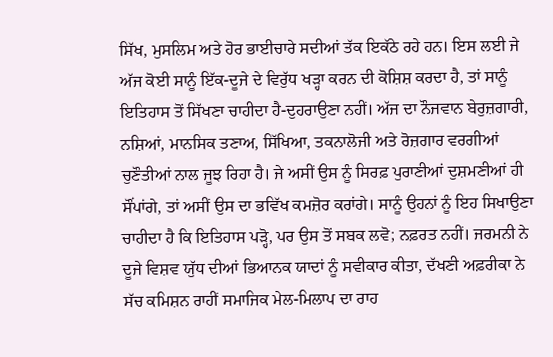ਸਿੱਖ, ਮੁਸਲਿਮ ਅਤੇ ਹੋਰ ਭਾਈਚਾਰੇ ਸਦੀਆਂ ਤੱਕ ਇਕੱਠੇ ਰਹੇ ਹਨ। ਇਸ ਲਈ ਜੇ ਅੱਜ ਕੋਈ ਸਾਨੂੰ ਇੱਕ-ਦੂਜੇ ਦੇ ਵਿਰੁੱਧ ਖੜ੍ਹਾ ਕਰਨ ਦੀ ਕੋਸ਼ਿਸ਼ ਕਰਦਾ ਹੈ, ਤਾਂ ਸਾਨੂੰ ਇਤਿਹਾਸ ਤੋਂ ਸਿੱਖਣਾ ਚਾਹੀਦਾ ਹੈ-ਦੁਹਰਾਉਣਾ ਨਹੀਂ। ਅੱਜ ਦਾ ਨੌਜਵਾਨ ਬੇਰੁਜ਼ਗਾਰੀ, ਨਸ਼ਿਆਂ, ਮਾਨਸਿਕ ਤਣਾਅ, ਸਿੱਖਿਆ, ਤਕਨਾਲੋਜੀ ਅਤੇ ਰੋਜ਼ਗਾਰ ਵਰਗੀਆਂ ਚੁਣੌਤੀਆਂ ਨਾਲ ਜੂਝ ਰਿਹਾ ਹੈ। ਜੇ ਅਸੀਂ ਉਸ ਨੂੰ ਸਿਰਫ਼ ਪੁਰਾਣੀਆਂ ਦੁਸ਼ਮਣੀਆਂ ਹੀ ਸੌਂਪਾਂਗੇ, ਤਾਂ ਅਸੀਂ ਉਸ ਦਾ ਭਵਿੱਖ ਕਮਜ਼ੋਰ ਕਰਾਂਗੇ। ਸਾਨੂੰ ਉਹਨਾਂ ਨੂੰ ਇਹ ਸਿਖਾਉਣਾ ਚਾਹੀਦਾ ਹੈ ਕਿ ਇਤਿਹਾਸ ਪੜ੍ਹੋ, ਪਰ ਉਸ ਤੋਂ ਸਬਕ ਲਵੋ; ਨਫ਼ਰਤ ਨਹੀਂ। ਜਰਮਨੀ ਨੇ ਦੂਜੇ ਵਿਸ਼ਵ ਯੁੱਧ ਦੀਆਂ ਭਿਆਨਕ ਯਾਦਾਂ ਨੂੰ ਸਵੀਕਾਰ ਕੀਤਾ, ਦੱਖਣੀ ਅਫ਼ਰੀਕਾ ਨੇ ਸੱਚ ਕਮਿਸ਼ਨ ਰਾਹੀਂ ਸਮਾਜਿਕ ਮੇਲ-ਮਿਲਾਪ ਦਾ ਰਾਹ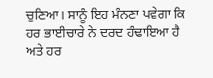ਚੁਣਿਆ। ਸਾਨੂੰ ਇਹ ਮੰਨਣਾ ਪਵੇਗਾ ਕਿ ਹਰ ਭਾਈਚਾਰੇ ਨੇ ਦਰਦ ਹੰਢਾਇਆ ਹੈ ਅਤੇ ਹਰ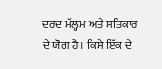ਦਰਦ ਮੱਲ੍ਹਮ ਅਤੇ ਸਤਿਕਾਰ ਦੇ ਯੋਗ ਹੈ। ਕਿਸੇ ਇੱਕ ਦੇ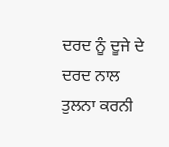ਦਰਦ ਨੂੰ ਦੂਜੇ ਦੇ ਦਰਦ ਨਾਲ ਤੁਲਨਾ ਕਰਨੀ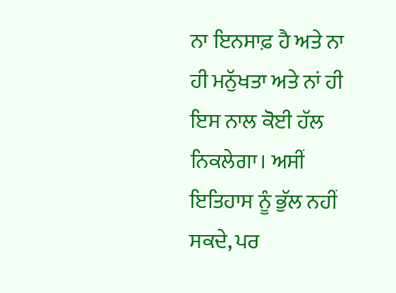ਨਾ ਇਨਸਾਫ਼ ਹੈ ਅਤੇ ਨਾ ਹੀ ਮਨੁੱਖਤਾ ਅਤੇ ਨਾਂ ਹੀ ਇਸ ਨਾਲ ਕੋਈ ਹੱਲ ਨਿਕਲੇਗਾ। ਅਸੀਂ ਇਤਿਹਾਸ ਨੂੰ ਭੁੱਲ ਨਹੀਂ ਸਕਦੇ, ਪਰ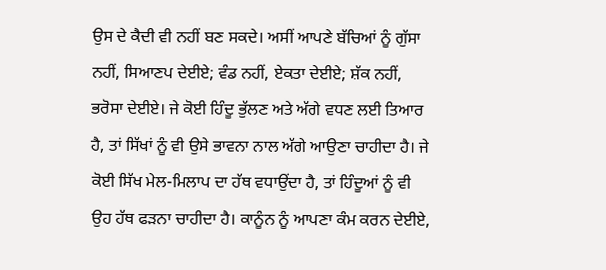ਉਸ ਦੇ ਕੈਦੀ ਵੀ ਨਹੀਂ ਬਣ ਸਕਦੇ। ਅਸੀਂ ਆਪਣੇ ਬੱਚਿਆਂ ਨੂੰ ਗੁੱਸਾ ਨਹੀਂ, ਸਿਆਣਪ ਦੇਈਏ; ਵੰਡ ਨਹੀਂ, ਏਕਤਾ ਦੇਈਏ; ਸ਼ੱਕ ਨਹੀਂ, ਭਰੋਸਾ ਦੇਈਏ। ਜੇ ਕੋਈ ਹਿੰਦੂ ਭੁੱਲਣ ਅਤੇ ਅੱਗੇ ਵਧਣ ਲਈ ਤਿਆਰ ਹੈ, ਤਾਂ ਸਿੱਖਾਂ ਨੂੰ ਵੀ ਉਸੇ ਭਾਵਨਾ ਨਾਲ ਅੱਗੇ ਆਉਣਾ ਚਾਹੀਦਾ ਹੈ। ਜੇ ਕੋਈ ਸਿੱਖ ਮੇਲ-ਮਿਲਾਪ ਦਾ ਹੱਥ ਵਧਾਉਂਦਾ ਹੈ, ਤਾਂ ਹਿੰਦੂਆਂ ਨੂੰ ਵੀ ਉਹ ਹੱਥ ਫੜਨਾ ਚਾਹੀਦਾ ਹੈ। ਕਾਨੂੰਨ ਨੂੰ ਆਪਣਾ ਕੰਮ ਕਰਨ ਦੇਈਏ,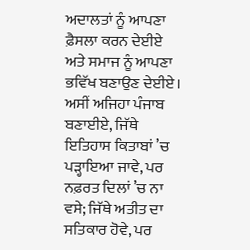ਅਦਾਲਤਾਂ ਨੂੰ ਆਪਣਾ ਫ਼ੈਸਲਾ ਕਰਨ ਦੇਈਏ ਅਤੇ ਸਮਾਜ ਨੂੰ ਆਪਣਾ ਭਵਿੱਖ ਬਣਾਉਣ ਦੇਈਏ। ਅਸੀਂ ਅਜਿਹਾ ਪੰਜਾਬ ਬਣਾਈਏ, ਜਿੱਥੇ ਇਤਿਹਾਸ ਕਿਤਾਬਾਂ ’ਚ ਪੜ੍ਹਾਇਆ ਜਾਵੇ, ਪਰ ਨਫ਼ਰਤ ਦਿਲਾਂ ’ਚ ਨਾ ਵਸੇ; ਜਿੱਥੇ ਅਤੀਤ ਦਾ ਸਤਿਕਾਰ ਹੋਵੇ, ਪਰ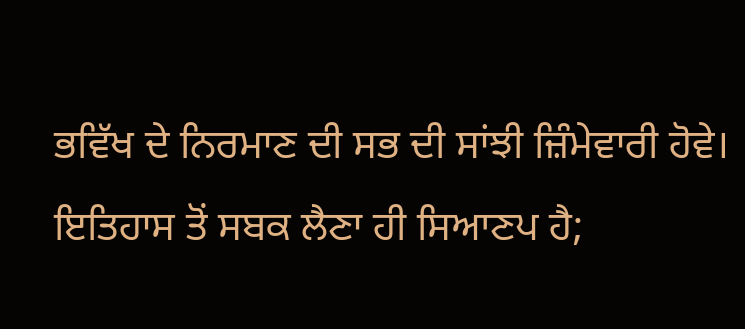ਭਵਿੱਖ ਦੇ ਨਿਰਮਾਣ ਦੀ ਸਭ ਦੀ ਸਾਂਝੀ ਜ਼ਿੰਮੇਵਾਰੀ ਹੋਵੇ। ਇਤਿਹਾਸ ਤੋਂ ਸਬਕ ਲੈਣਾ ਹੀ ਸਿਆਣਪ ਹੈ;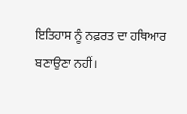ਇਤਿਹਾਸ ਨੂੰ ਨਫ਼ਰਤ ਦਾ ਹਥਿਆਰ ਬਣਾਉਣਾ ਨਹੀਂ।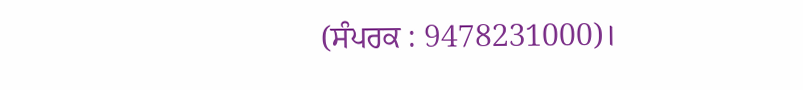(ਸੰਪਰਕ : 9478231000)।